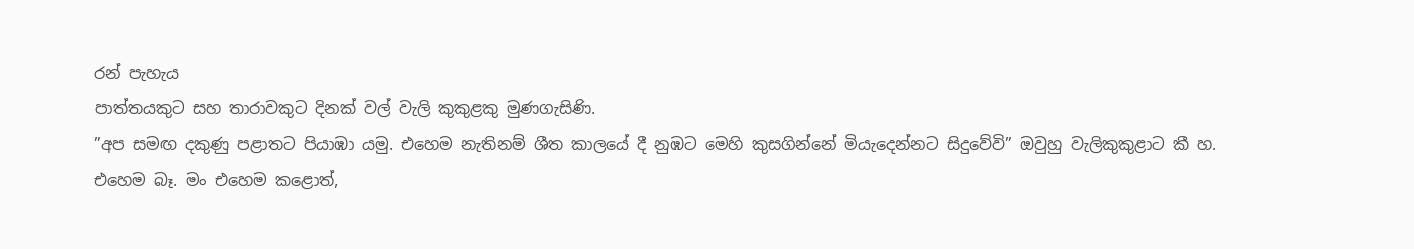රන් පැහැය
පාත්තයකුට සහ තාරාවකුට දිනක් වල් වැලි කුකුළකු මුණගැසිණි.
”අප සමඟ දකුණු පළාතට පියාඹා යමු. එහෙම නැතිනම් ශීත කාලයේ දී නුඹට මෙහි කුසගින්නේ මියැදෙන්නට සිදුවේවි” ඔවුහු වැලිකුකුළාට කී හ.
එහෙම බෑ. මං එහෙම කළොත්,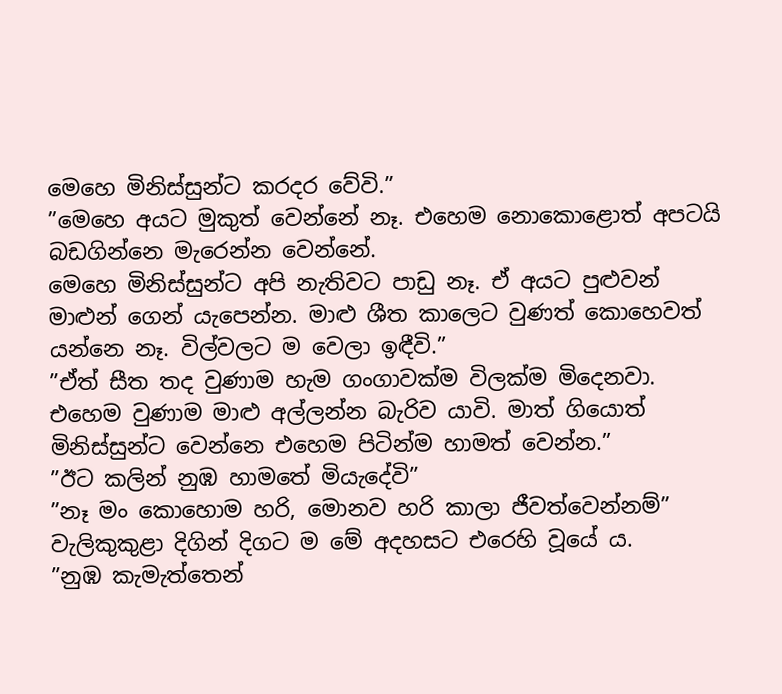මෙහෙ මිනිස්සුන්ට කරදර වේවි.”
”මෙහෙ අයට මුකුත් වෙන්නේ නෑ. එහෙම නොකොළොත් අපටයි බඩගින්නෙ මැරෙන්න වෙන්නේ.
මෙහෙ මිනිස්සුන්ට අපි නැතිවට පාඩු නෑ. ඒ අයට පුළුවන් මාළුන් ගෙන් යැපෙන්න. මාළු ශීත කාලෙට වුණත් කොහෙවත් යන්නෙ නෑ. විල්වලට ම වෙලා ඉඳීවි.”
”ඒත් සීත තද වුණාම හැම ගංගාවක්ම විලක්ම මිදෙනවා. එහෙම වුණාම මාළු අල්ලන්න බැරිව යාවි. මාත් ගියොත් මිනිස්සුන්ට වෙන්නෙ එහෙම පිටින්ම හාමත් වෙන්න.”
”ඊට කලින් නුඹ හාමතේ මියැදේවි”
”නෑ මං කොහොම හරි, මොනව හරි කාලා ජීවත්වෙන්නම්” වැලිකුකුළා දිගින් දිගට ම මේ අදහසට එරෙහි වූයේ ය.
”නුඹ කැමැත්තෙන්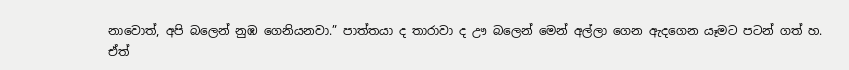නාවොත්, අපි බලෙන් නුඹ ගෙනියනවා.” පාත්තයා ද තාරාවා ද ඌ බලෙන් මෙන් අල්ලා ගෙන ඇදගෙන යෑමට පටන් ගත් හ.
ඒත්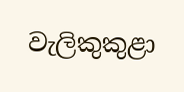වැලිකුකුළා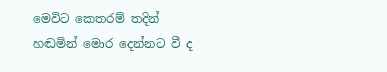මෙවිට කෙතරම් තදින් හඬමින් මොර දෙන්නට වී ද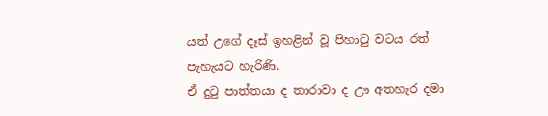යත් උගේ දෑස් ඉහළින් වූ පිහාටු වටය රත් පැහැයට හැරිණි.
ඒ දුටු පාත්තයා ද තාරාවා ද ඌ අතහැර දමා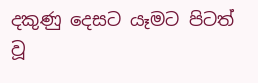දකුණු දෙසට යෑමට පිටත් වූ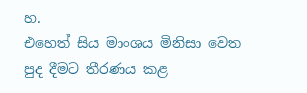හ.
එහෙත් සිය මාංශය මිනිසා වෙත පුද දීමට තීරණය කළ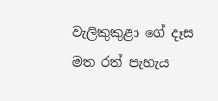වැලිකුකුළා ගේ දෑස මත රත් පැහැය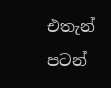එතැන් පටන්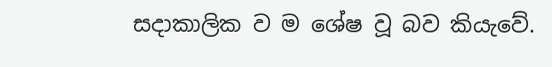සදාකාලික ව ම ශේෂ වූ බව කියැවේ.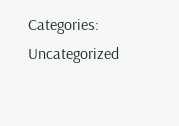Categories: Uncategorized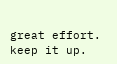great effort.
keep it up.